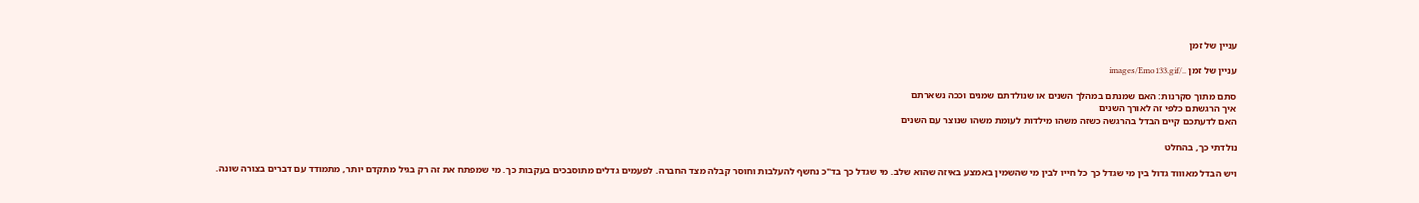עניין של זמן

עניין של זמן ../images/Emo133.gif

סתם מתוך סקרנות: האם שמנתם במהלך השנים או שנולדתם שמנים וככה נשארתם
איך הרגשתם כלפי זה לאורך השנים
האם לדעתכם קיים הבדל בהרגשה כשזה משהו מילדות לעומת משהו שנוצר עם השנים

נולדתי כך, בהחלט

ויש הבדל מאוווד גדול בין מי שגדל כך כל חייו לבין מי שהשמין באמצע באיזה שהוא שלב. מי שגדל כך בד"כ נחשף להעלבות וחוסר קבלה מצד החברה. לפעמים גדלים מתוסבכים בעקבות כך. מי שמפתח את זה רק בגיל מתקדם יותר, מתמודד עם דברים בצורה שונה.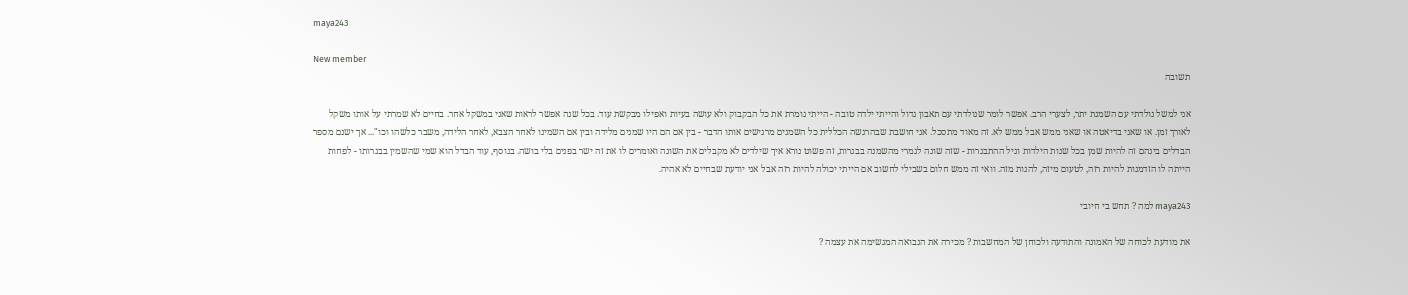maya243

New member
תשובה

אני למשל נולדתי עם השמנת יתר, לצערי הרב. אפשר לומר שנולדתי עם תאבון גדול והייתי ילדה טובה - הייתי גומרת את כל הבקבוק ולא עושה בעיות ואפילו מבקשת עוד. בכל שנה אפשר לראות שאני במשקל אחר. בחיים לא שמרתי על אותו משקל לאורך זמן. או שאני בדיאטה או שאני ממש אבל ממש לא. זה מאוד מתסכל. אני חושבת שבהרגשה הכללית כל השמנים מרגישים אותו הדבר - בין אם הם היו שמנים מלידה ובין אם השמינו לאחר הצבא, לאחר הלידה, משבר כלשהו וכו"... אך ישנם מספר הבדלים בינהם זה להיות שמן בכל שנות הילדות וגיל ההתבגרות - שזה שונה לגמרי מהשמנה בבגרות, זה פשוט נורא איך שילדים לא מקבלים את השונה ואומרים לו את זה ישר בפנים בלי בושה. בנוסף, עוד הבדל הוא שמי שהשמין בבגרותו - לפחות הייתה לו הזדמנות להיות רזה, לטעום מיזה, להנות מזה. וואי זה ממש חלום בשבילי לחשוב אם הייתי יכולה להיות רזה אבל אני יודעת שבחיים לא אהיה.

maya243 למה ? תחש בי חיובי

את מודעת לכוחה של האמונה והתודעה ולכוחן של המחשבות ? מכירה את הנבואה המגשימה את עצמה ?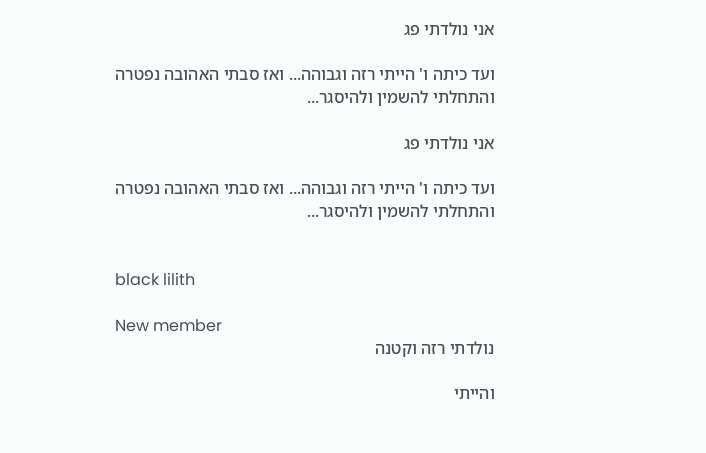אני נולדתי פג

ועד כיתה ו' הייתי רזה וגבוהה... ואז סבתי האהובה נפטרה והתחלתי להשמין ולהיסגר...

אני נולדתי פג

ועד כיתה ו' הייתי רזה וגבוהה... ואז סבתי האהובה נפטרה והתחלתי להשמין ולהיסגר...


black lilith

New member
נולדתי רזה וקטנה

והייתי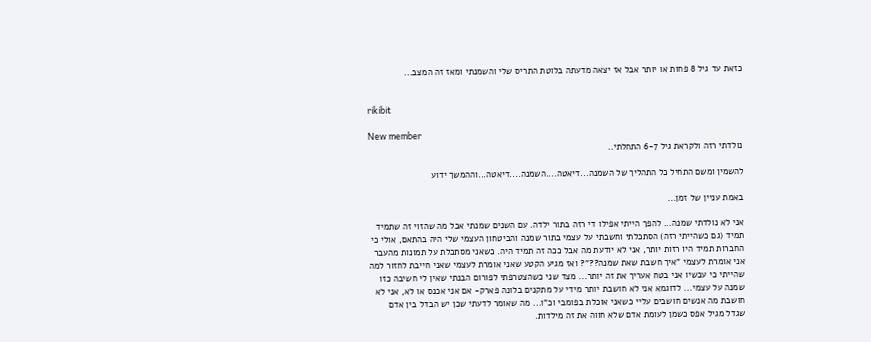כזאת עד גיל 8 פחות או יותר אבל אז יצאה מדעתה בלוטת התריס שלי והשמנתי ומאז זה המצב...


rikibit

New member
נולדתי רזה ולקראת גיל 6-7 התחלתי..

להשמין ומשם התחיל כל התהליך של השמנה...דיאטה....השמנה....דיאטה...וההמשך ידוע

באמת עניין של זמן...

אני לא נולדתי שמנה... להפך הייתי אפילו די רזה בתור ילדה. עם השנים שמנתי אבל מה שהזוי זה שתמיד תמיד (גם כשהייתי רזה) הסתכלתי וחשבתי על עצמי בתור שמנה והביטחון העצמי שלי היה בהתאם, אולי כי החברות תמיד היו רזות יותר, אני לא יודעת מה אבל ככה זה תמיד היה. כשאני מסתכלת על תמונות מהעבר אני אומרת לעצמי "איך חשבת שאת שמנה??"? ואז מגיע הקטע שאני אומרת לעצמי שאני חייבת לחזור למה שהייתי כי עכשיו אני בטח אעריך את זה יותר... מצד שני כשהצטרפתי לפורום הבנתי שאין לי חשיבה כזו שמנה על עצמי... לדוגמא אני לא חושבת יותר מידי על מתקנים בלונה פארק- אם אני אכנס או לא, אני לא חושבת מה אנשים חושבים עליי כשאני אוכלת בפומבי וכ"ו... מה שאומר לדעתי שכן יש הבדל בין אדם שגדל מגיל אפס כשמן לעומת אדם שלא חווה את זה מילדות.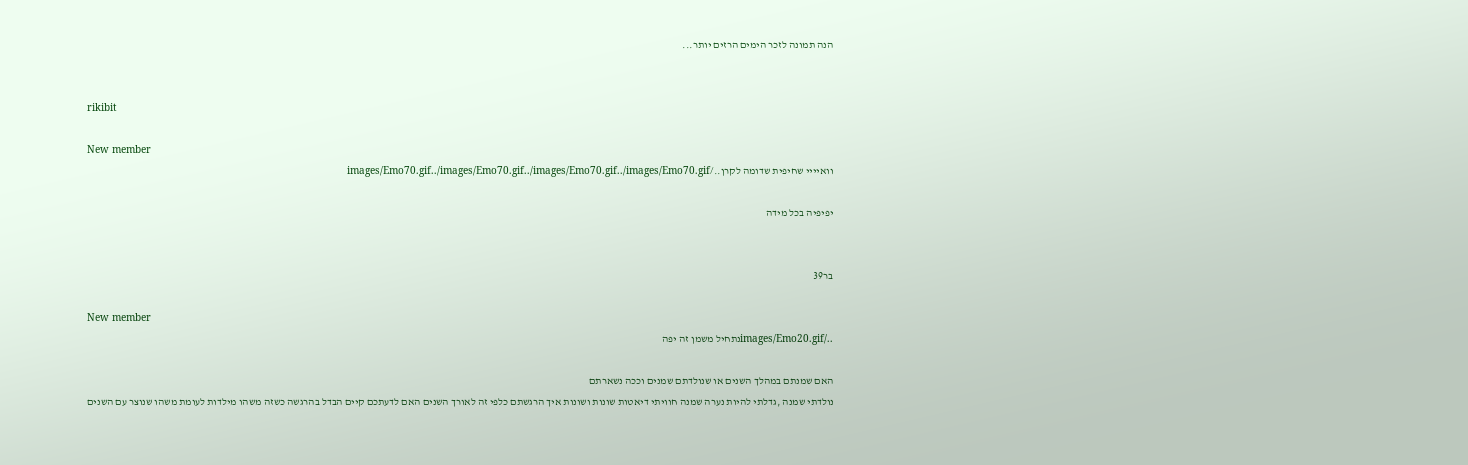הנה תמונה לזכר הימים הרזים יותר...


rikibit

New member
וואיייי שחיפית שדומה לקרן../images/Emo70.gif../images/Emo70.gif../images/Emo70.gif../images/Emo70.gif

יפיפיה בכל מידה


בר39

New member
../images/Emo20.gifנתחיל משמן זה יפה

האם שמנתם במהלך השנים או שנולדתם שמנים וככה נשארתם
נולדתי שמנה ,גדלתי להיות נערה שמנה חוויתי דיאטות שונות ושונות איך הרגשתם כלפי זה לאורך השנים האם לדעתכם קיים הבדל בהרגשה כשזה משהו מילדות לעומת משהו שנוצר עם השנים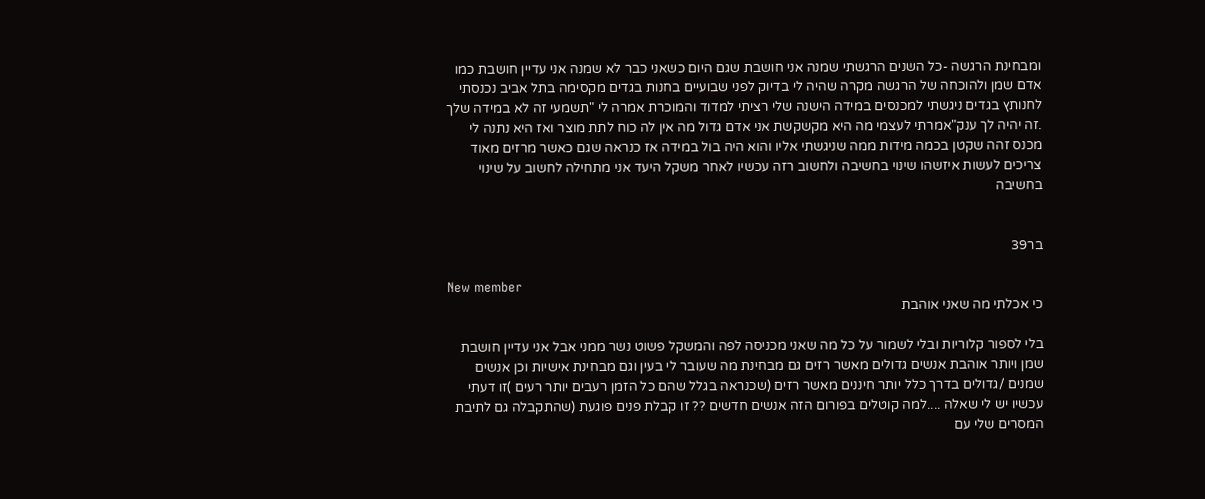ומבחינת הרגשה -כל השנים הרגשתי שמנה אני חושבת שגם היום כשאני כבר לא שמנה אני עדיין חושבת כמו אדם שמן ולהוכחה של הרגשה מקרה שהיה לי בדיוק לפני שבועיים בחנות בגדים מקסימה בתל אביב נכנסתי לחנותץ בגדים ניגשתי למכנסים במידה הישנה שלי רציתי למדוד והמוכרת אמרה לי "תשמעי זה לא במידה שלך .זה יהיה לך ענק"אמרתי לעצמי מה היא מקשקשת אני אדם גדול מה אין לה כוח לתת מוצר ואז היא נתנה לי מכנס זהה שקטן בכמה מידות ממה שניגשתי אליו והוא היה בול במידה אז כנראה שגם כאשר מרזים מאוד צריכים לעשות איזשהו שינוי בחשיבה ולחשוב רזה עכשיו לאחר משקל היעד אני מתחילה לחשוב על שינוי בחשיבה


בר39

New member
כי אכלתי מה שאני אוהבת

בלי לספור קלוריות ובלי לשמור על כל מה שאני מכניסה לפה והמשקל פשוט נשר ממני אבל אני עדיין חושבת שמן ויותר אוהבת אנשים גדולים מאשר רזים גם מבחינת מה שעובר לי בעין וגם מבחינת אישיות וכן אנשים שמנים /גדולים בדרך כלל יותר חיננים מאשר רזים (שכנראה בגלל שהם כל הזמן רעבים יותר רעים )זו דעתי עכשיו יש לי שאלה ....למה קוטלים בפורום הזה אנשים חדשים ?? זו קבלת פנים פוגעת (שהתקבלה גם לתיבת המסרים שלי עם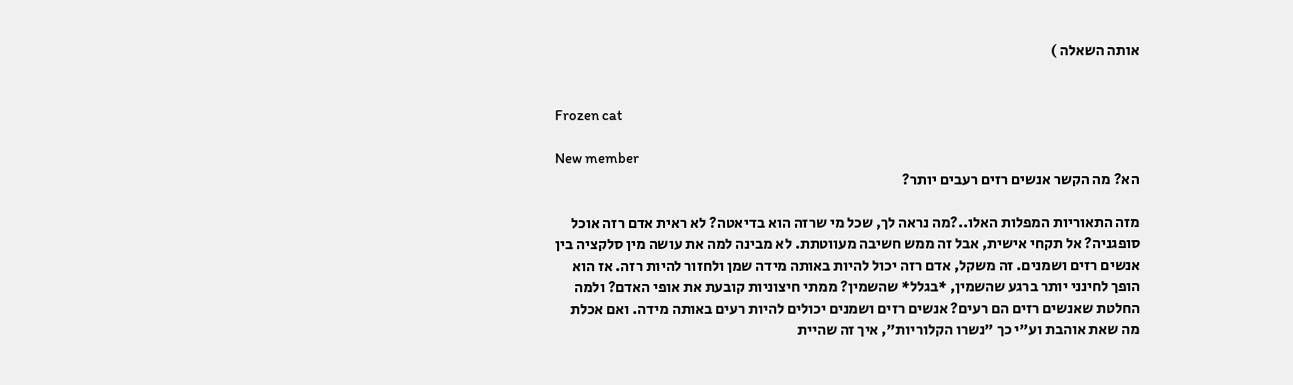אותה השאלה )


Frozen cat

New member
הא? מה הקשר אנשים רזים רעבים יותר?

מזה התאוריות המפלות האלו..?מה נראה לך, שכל מי שרזה הוא בדיאטה? לא ראית אדם רזה אוכל סופגניה? אל תקחי אישית, אבל זה ממש חשיבה מעווטתת. לא מבינה למה את עושה מין סלקציה בין אנשים רזים ושמנים. זה משקל, אדם רזה יכול להיות באותה מידה שמן ולחזור להיות רזה. אז הוא הופך לחינני יותר ברגע שהשמין, *בגלל* שהשמין? ממתי חיצוניות קובעת את אופי האדם? ולמה החלטת שאנשים רזים הם רעים? אנשים רזים ושמנים יכולים להיות רעים באותה מידה. ואם אכלת מה שאת אוהבת וע"י כך "נשרו הקלוריות", איך זה שהיית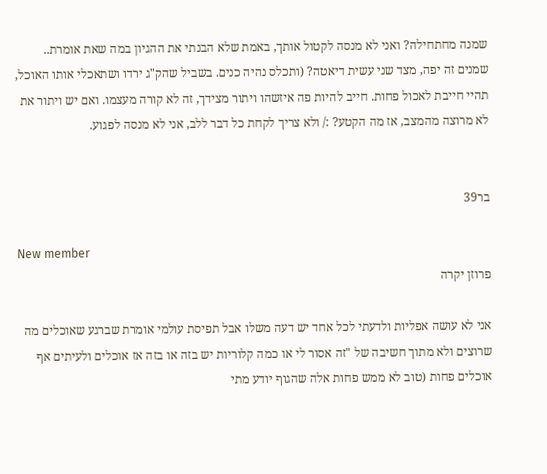שמנה מחתחילה? ואני לא מנסה לקטול אותך, באמת שלא הבנתי את ההגיון במה שאת אומרת.. שמנים זה יפה, מצד שני עשית דיאטה? (ותכלס נהיה כנים. בשביל שהק"ג ירדו ושתאכלי אותו האוכל, תהיי חייבת לאכול פחות. חייב להיות פה איזשהו ויתור מצידך, זה לא קורה מעצמו. ואם יש ויתור את לא מרוצה מהמצב, אז מה הקטע? :/ ולא צריך לקחת כל דבר ללב, אני לא מנסה לפגוע.


בר39

New member
פרוזן יקרה

אני לא עושה אפליות ולדעתי לכל אחד יש דעה משלו אבל תפיסת עולמי אומרת שברגע שאוכלים מה שרוצים ולא מתוך חשיבה של "זה אסור לי או כמה קלוריות יש בזה או בזה אז אוכלים ולעיתים אף אוכלים פחות (טוב לא ממש פחות אלה שהגוף יודע מתי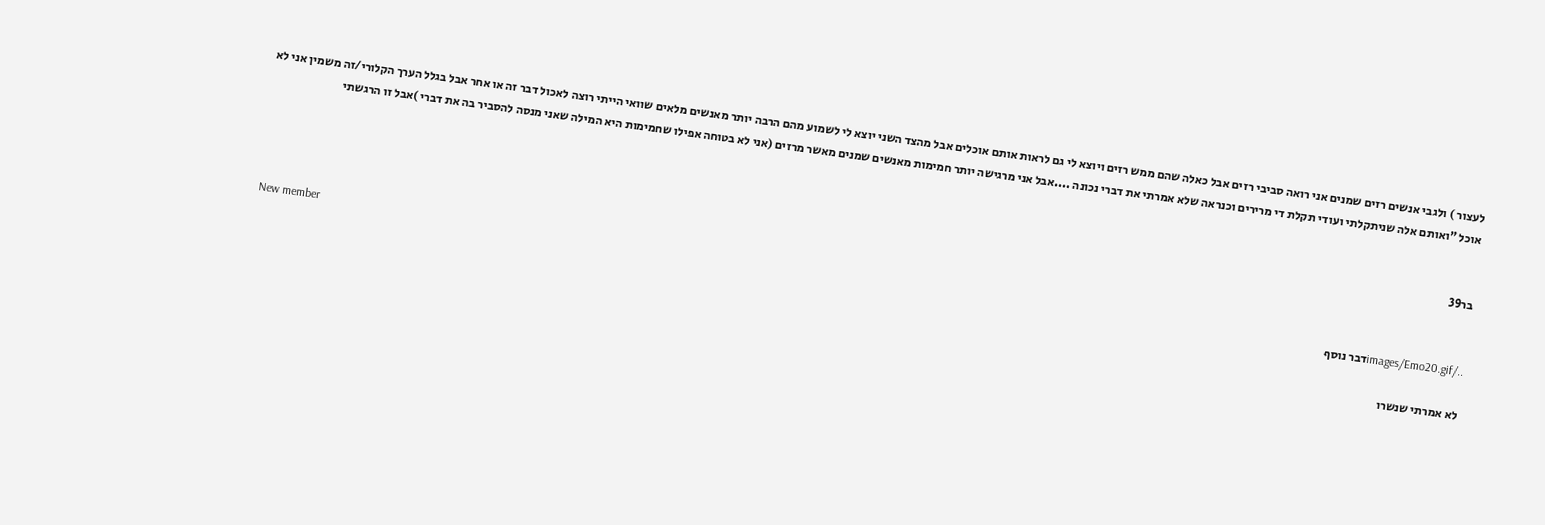לעצור ) ולגבי אנשים רזים שמנים אני רואה סביבי רזים אבל כאלה שהם ממש רזים ויוצא לי גם לראות אותם אוכלים אבל מהצד השני יוצא לי לשמוע מהם הרבה יותר מאנשים מלאים שוואי הייתי רוצה לאכול דבר זה או אחר אבל בגלל הערך הקלורי/זה משמין אני לא אוכל "ואותם אלה שניתקלתי ועודי תקלת די מרירים וכנראה שלא אמרתי את דברי נכונה ....אבל אני מרגישה יותר חמימות מאנשים שמנים מאשר מרזים (אני לא בטוחה אפילו שחמימות היא המילה שאני מנסה להסביר בה את דברי )אבל זו הרגשתי


בר39

New member
../images/Emo20.gifדבר נוסף

לא אמרתי שנשרו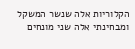הקלוריות אלה שנשר המשקל ומבחינתי אלה שני מונחים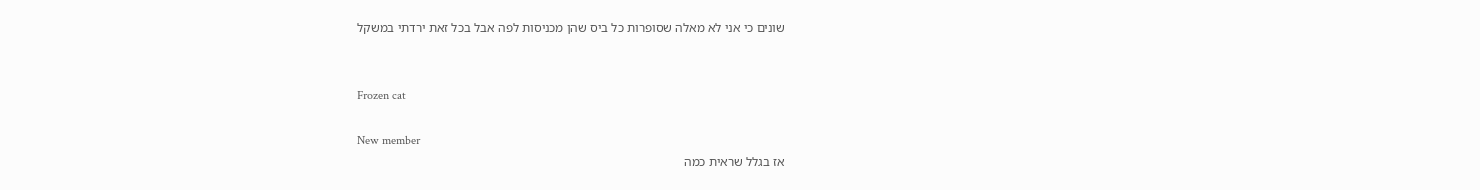שונים כי אני לא מאלה שסופרות כל ביס שהן מכניסות לפה אבל בכל זאת ירדתי במשקל


Frozen cat

New member
אז בגלל שראית כמה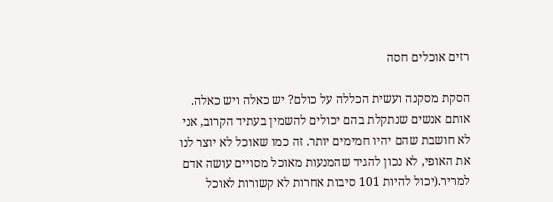רזים אוכלים חסה

הסקת מסקנה ועשית הכללה על כולם? יש כאלה ויש כאלה. אותם אנשים שנתקלת בהם יכולים להשמין בעתיד הקרוב, אני לא חושבת שהם יהיו חמימים יותר. זה כמו שאוכל לא יוצר לנו את האופי, לא נכון להגיד שהמנעות מאוכל מסויים עושה אדם למריר.(יכול להיות 101 סיבות אחרות לא קשורות לאוכל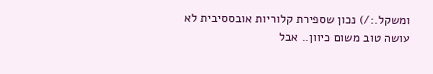ומשקל.:/) נכון שספירת קלוריות אובססיבית לא עושה טוב משום כיוון.. אבל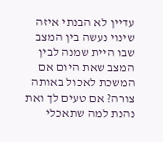עדיין לא הבנתי איזה שינוי נעשה בין המצב שבו היית שמנה לבין המצב שאת היום אם המשכת לאכול באותה צורה? אם טעים לך ואת נהנת למה שתאכלי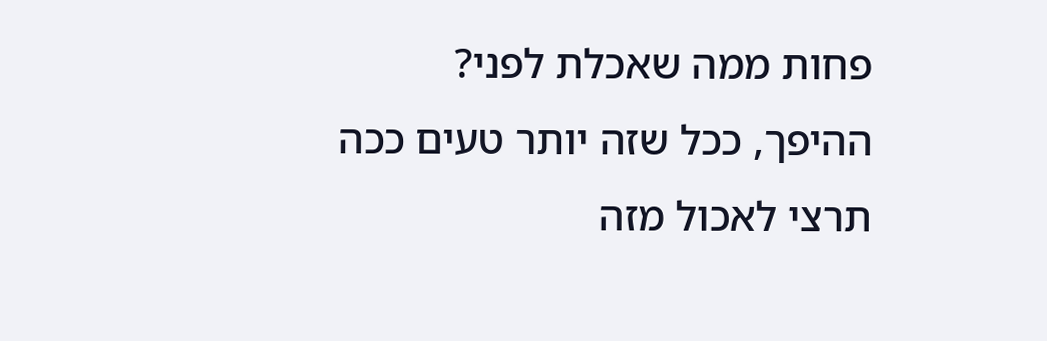פחות ממה שאכלת לפני? ההיפך, ככל שזה יותר טעים ככה תרצי לאכול מזה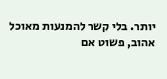יותר. בלי קשר להמנעות מאוכל אהוב, פשוט אם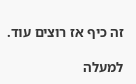זה כיף אז רוצים עוד.

למעלה